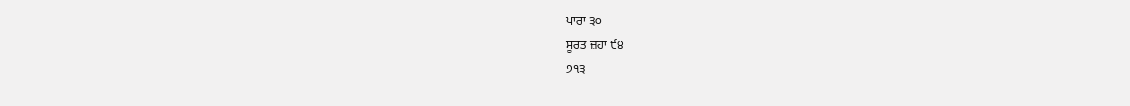ਪਾਰਾ ੩੦
ਸੂਰਤ ਜ਼ਹਾ ੯੪
੭੧੩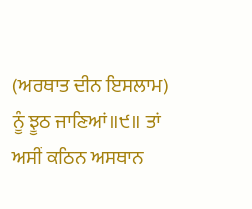(ਅਰਥਾਤ ਦੀਨ ਇਸਲਾਮ) ਨੂੰ ਝੂਠ ਜਾਣਿਆਂ॥੯॥ ਤਾਂ ਅਸੀਂ ਕਠਿਨ ਅਸਥਾਨ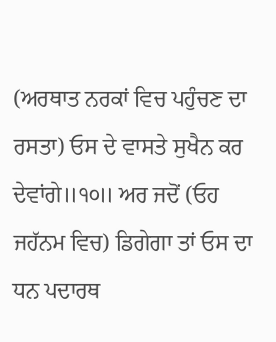(ਅਰਥਾਤ ਨਰਕਾਂ ਵਿਚ ਪਹੁੰਚਣ ਦਾ ਰਸਤਾ) ਓਸ ਦੇ ਵਾਸਤੇ ਸੁਖੈਨ ਕਰ ਦੇਵਾਂਗੇ॥੧੦॥ ਅਰ ਜਦੋਂ (ਓਹ ਜਹੱਨਮ ਵਿਚ) ਡਿਗੇਗਾ ਤਾਂ ਓਸ ਦਾ ਧਨ ਪਦਾਰਥ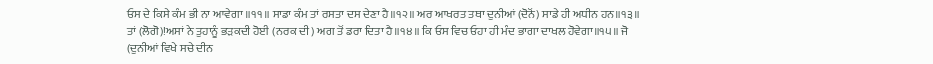ਓਸ ਦੇ ਕਿਸੇ ਕੰਮ ਭੀ ਨਾ ਆਵੇਗਾ ॥੧੧॥ ਸਾਡਾ ਕੰਮ ਤਾਂ ਰਸਤਾ ਦਸ ਦੇਣਾ ਹੈ॥੧੨॥ ਅਰ ਆਖਰਤ ਤਥਾ ਦੁਨੀਆਂ (ਦੋਨੋਂ) ਸਾਡੇ ਹੀ ਅਧੀਨ ਹਨ॥੧੩॥ ਤਾਂ (ਲੋਗੋ)!ਅਸਾਂ ਨੇ ਤੁਹਾਨੂੰ ਭੜਕਦੀ ਹੋਈ (ਨਰਕ ਦੀ) ਅਗ ਤੋਂ ਡਰਾ ਦਿਤਾ ਹੈ॥੧੪॥ ਕਿ ਓਸ ਵਿਚ ਓਹਾ ਹੀ ਮੰਦ ਭਾਗਾ ਦਾਖਲ ਹੋਵੇਗਾ॥੧੫॥ ਜੋ (ਦੁਨੀਆਂ ਵਿਖੇ ਸਚੇ ਦੀਨ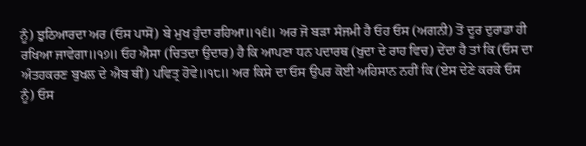ਨੂੰ) ਝੁਠਿਆਰਦਾ ਅਰ (ਓਸ ਪਾਸੋਂ) ਬੇ ਮੁਖ ਹੁੰਦਾ ਰਹਿਆ॥੧੬॥ ਅਰ ਜੋ ਬੜਾ ਸੰਜਮੀ ਹੈ ਓਹ ਓਸ (ਅਗਨੀ) ਤੋਂ ਦੂਰ ਦੁਰਾਡਾ ਹੀ ਰਖਿਆ ਜਾਵੇਗਾ॥੧੭॥ ਓਹ ਐਸਾ (ਚਿਤਦਾ ਉਦਾਰ) ਹੈ ਕਿ ਆਪਣਾ ਧਨ ਪਦਾਰਥ (ਖੁਦਾ ਦੇ ਰਾਹ ਵਿਚ) ਦੇਂਦਾ ਹੈ ਤਾਂ ਕਿ (ਓਸ ਦਾ ਅੰਤਹਕਰਣ ਬੁਖਲ ਦੇ ਐਬ ਥੀਂ) ਪਵਿਤ੍ਰ ਹੋਵੇ॥੧੮॥ ਅਰ ਕਿਸੇ ਦਾ ਓਸ ਉਪਰ ਕੋਈ ਅਹਿਸਾਨ ਨਹੀਂ ਕਿ (ਏਸ ਦੇਣੇ ਕਰਕੇ ਓਸ ਨੂੰ) ਓਸ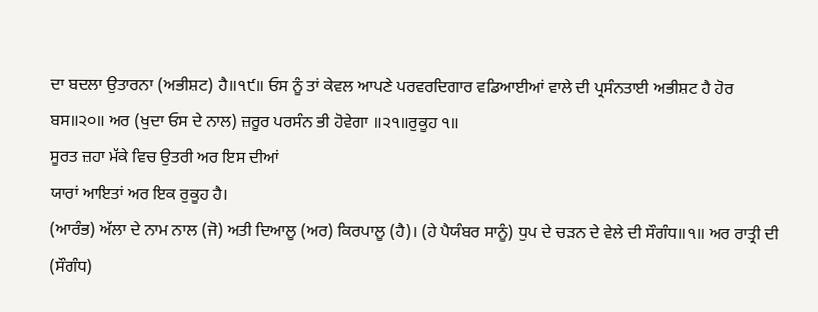ਦਾ ਬਦਲਾ ਉਤਾਰਨਾ (ਅਭੀਸ਼ਟ) ਹੈ॥੧੯॥ ਓਸ ਨੂੰ ਤਾਂ ਕੇਵਲ ਆਪਣੇ ਪਰਵਰਦਿਗਾਰ ਵਡਿਆਈਆਂ ਵਾਲੇ ਦੀ ਪ੍ਰਸੰਨਤਾਈ ਅਭੀਸ਼ਟ ਹੈ ਹੋਰ ਬਸ॥੨੦॥ ਅਰ (ਖੁਦਾ ਓਸ ਦੇ ਨਾਲ) ਜ਼ਰੂਰ ਪਰਸੰਨ ਭੀ ਹੋਵੇਗਾ ॥੨੧॥ਰੁਕੂਹ ੧॥
ਸੂਰਤ ਜ਼ਹਾ ਮੱਕੇ ਵਿਚ ਉਤਰੀ ਅਰ ਇਸ ਦੀਆਂ
ਯਾਰਾਂ ਆਇਤਾਂ ਅਰ ਇਕ ਰੁਕੂਹ ਹੈ।
(ਆਰੰਭ) ਅੱਲਾ ਦੇ ਨਾਮ ਨਾਲ (ਜੋ) ਅਤੀ ਦਿਆਲੂ (ਅਰ) ਕਿਰਪਾਲੂ (ਹੈ)। (ਹੇ ਪੈਯੰਬਰ ਸਾਨੂੰ) ਧੁਪ ਦੇ ਚੜਨ ਦੇ ਵੇਲੇ ਦੀ ਸੌਗੰਧ॥੧॥ ਅਰ ਰਾਤ੍ਰੀ ਦੀ (ਸੌਗੰਧ)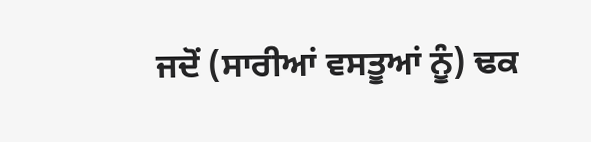ਜਦੋਂ (ਸਾਰੀਆਂ ਵਸਤੂਆਂ ਨੂੰ) ਢਕ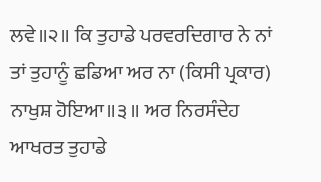ਲਵੇ॥੨॥ ਕਿ ਤੁਹਾਡੇ ਪਰਵਰਦਿਗਾਰ ਨੇ ਨਾਂ ਤਾਂ ਤੁਹਾਨੂੰ ਛਡਿਆ ਅਰ ਨਾ (ਕਿਸੀ ਪ੍ਰਕਾਰ) ਨਾਖੁਸ਼ ਹੋਇਆ॥੩॥ ਅਰ ਨਿਰਸੰਦੇਹ ਆਖਰਤ ਤੁਹਾਡੇ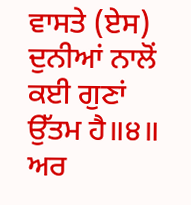ਵਾਸਤੇ (ਏਸ) ਦੁਨੀਆਂ ਨਾਲੋਂ ਕਈ ਗੁਣਾਂ ਉੱਤਮ ਹੈ॥੪॥ ਅਰ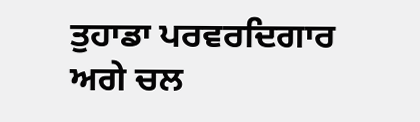ਤੁਹਾਡਾ ਪਰਵਰਦਿਗਾਰ ਅਗੇ ਚਲ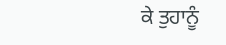ਕੇ ਤੁਹਾਨੂੰ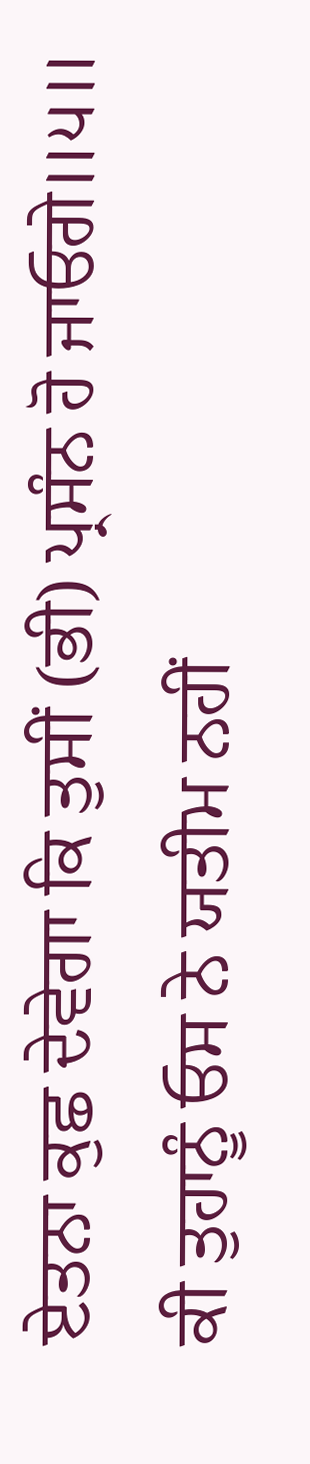ਏਤਨਾ ਕੁਛ ਦੇਵੇਗਾ ਕਿ ਤੁਸੀਂ (ਭੀ) ਪ੍ਰਸੰਨ ਹੋ ਜਾਓਗੇ॥੫॥ ਕੀ ਤੁਹਾਨੂੰ ਓਸ ਨੇ ਯਤੀਮ ਨਹੀਂ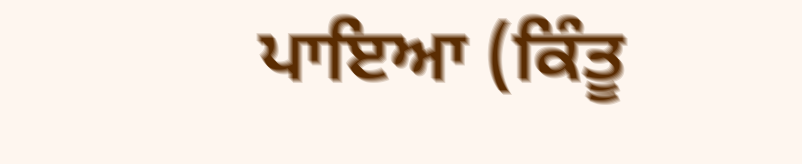ਪਾਇਆ (ਕਿੰਤੂ